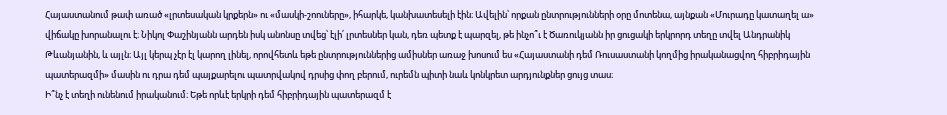Հայաստանում թափ առած «լրտեսական կրքերն» ու «մասկի-շոուները», իհարկե, կանխատեսելի էին։ Ավելին՝ որքան ընտրությունների օրը մոտենա, այնքան «Մուրադը կատաղել ա» վիճակը խորանալու է։ Նիկոլ Փաշինյանն արդեն իսկ անոնսը տվեց՝ էլի՛ լրտեսներ կան, դեռ պետք է պարզել, թե ինչո՞ւ է Ծառուկյանն իր ցուցակի երկրորդ տեղը տվել Անդրանիկ Թևանյանին, և այլն։ Այլ կերպ չէր էլ կարող լինել, որովհետև եթե ընտրություններից ամիսներ առաջ խոսում ես «Հայաստանի դեմ Ռուսաստանի կողմից իրականացվող հիբրիդային պատերազմի» մասին ու դրա դեմ պայքարելու պատրվակով դրսից փող բերում, ուրեմն պիտի նաև կոնկրետ արդյունքներ ցույց տաս։
Ի՞նչ է տեղի ունենում իրականում։ Եթե որևէ երկրի դեմ հիբրիդային պատերազմ է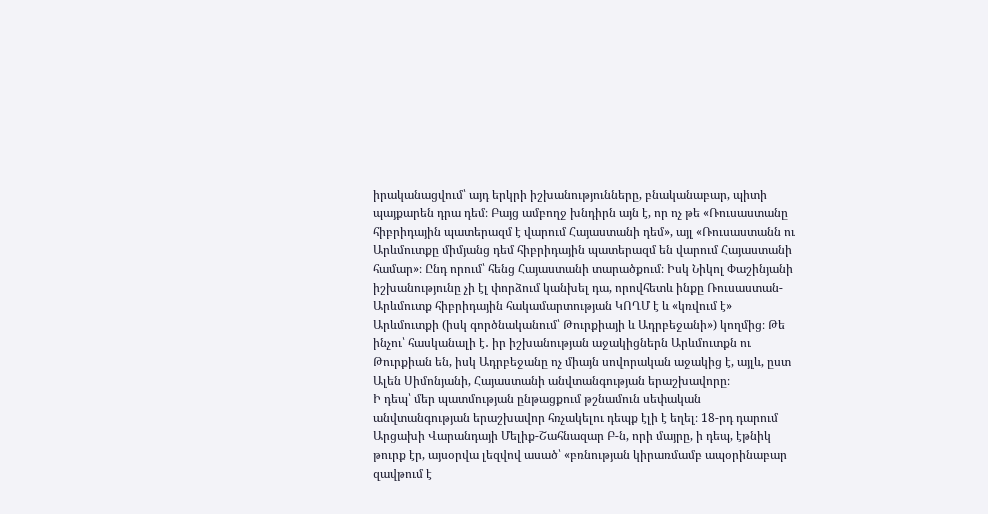իրականացվում՝ այդ երկրի իշխանությունները, բնականաբար, պիտի պայքարեն դրա դեմ։ Բայց ամբողջ խնդիրն այն է, որ ոչ թե «Ռուսաստանը հիբրիդային պատերազմ է վարում Հայաստանի դեմ», այլ «Ռուսաստանն ու Արևմուտքը միմյանց դեմ հիբրիդային պատերազմ են վարում Հայաստանի համար»։ Ընդ որում՝ հենց Հայաստանի տարածքում։ Իսկ Նիկոլ Փաշինյանի իշխանությունը չի էլ փորձում կանխել դա, որովհետև ինքը Ռուսաստան-Արևմուտք հիբրիդային հակամարտության ԿՈՂՄ է և «կռվում է» Արևմուտքի (իսկ գործնականում՝ Թուրքիայի և Ադրբեջանի») կողմից։ Թե ինչու՝ հասկանալի է․ իր իշխանության աջակիցներն Արևմուտքն ու Թուրքիան են, իսկ Ադրբեջանը ոչ միայն սովորական աջակից է, այլև, ըստ Ալեն Սիմոնյանի, Հայաստանի անվտանգության երաշխավորը։
Ի դեպ՝ մեր պատմության ընթացքում թշնամուն սեփական անվտանգության երաշխավոր հռչակելու դեպք էլի է եղել։ 18-րդ դարում Արցախի Վարանդայի Մելիք-Շահնազար Բ-ն, որի մայրը, ի դեպ, էթնիկ թուրք էր, այսօրվա լեզվով ասած՝ «բռնության կիրառմամբ ապօրինաբար զավթում է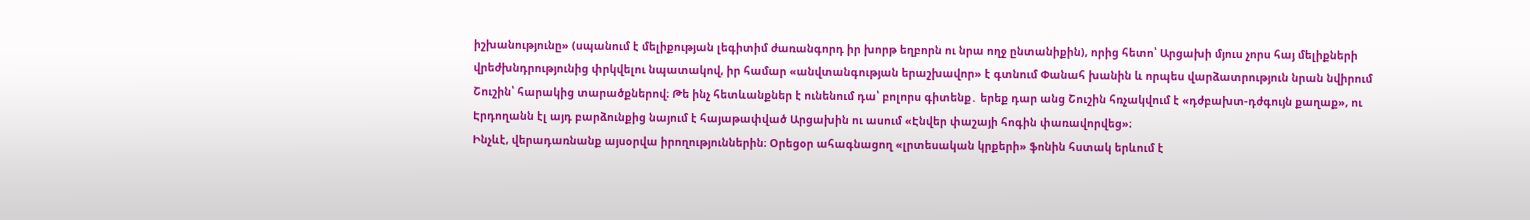իշխանությունը» (սպանում է մելիքության լեգիտիմ ժառանգորդ իր խորթ եղբորն ու նրա ողջ ընտանիքին), որից հետո՝ Արցախի մյուս չորս հայ մելիքների վրեժխնդրությունից փրկվելու նպատակով, իր համար «անվտանգության երաշխավոր» է գտնում Փանահ խանին և որպես վարձատրություն նրան նվիրում Շուշին՝ հարակից տարածքներով։ Թե ինչ հետևանքներ է ունենում դա՝ բոլորս գիտենք․ երեք դար անց Շուշին հռչակվում է «դժբախտ-դժգույն քաղաք», ու Էրդողանն էլ այդ բարձունքից նայում է հայաթափված Արցախին ու ասում «Էնվեր փաշայի հոգին փառավորվեց»։
Ինչևէ, վերադառնանք այսօրվա իրողություններին։ Օրեցօր ահագնացող «լրտեսական կրքերի» ֆոնին հստակ երևում է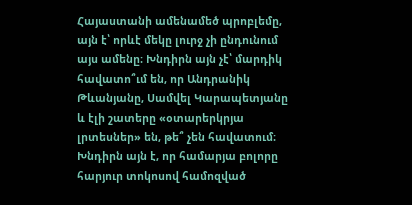Հայաստանի ամենամեծ պրոբլեմը, այն է՝ որևէ մեկը լուրջ չի ընդունում այս ամենը։ Խնդիրն այն չէ՝ մարդիկ հավատո՞ւմ են, որ Անդրանիկ Թևանյանը, Սամվել Կարապետյանը և էլի շատերը «օտարերկրյա լրտեսներ» են, թե՞ չեն հավատում։ Խնդիրն այն է, որ համարյա բոլորը հարյուր տոկոսով համոզված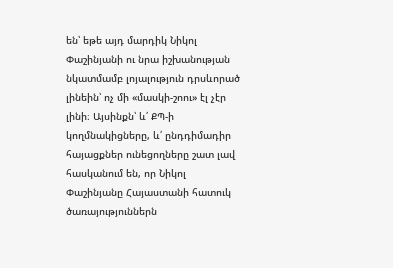են՝ եթե այդ մարդիկ Նիկոլ Փաշինյանի ու նրա իշխանության նկատմամբ լոյալություն դրսևորած լինեին՝ ոչ մի «մասկի-շոու» էլ չէր լինի։ Այսինքն՝ և՛ ՔՊ-ի կողմնակիցները, և՛ ընդդիմադիր հայացքներ ունեցողները շատ լավ հասկանում են, որ Նիկոլ Փաշինյանը Հայաստանի հատուկ ծառայություններն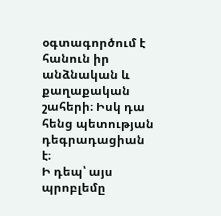օգտագործում է հանուն իր անձնական և քաղաքական շահերի։ Իսկ դա հենց պետության դեգրադացիան է։
Ի դեպ՝ այս պրոբլեմը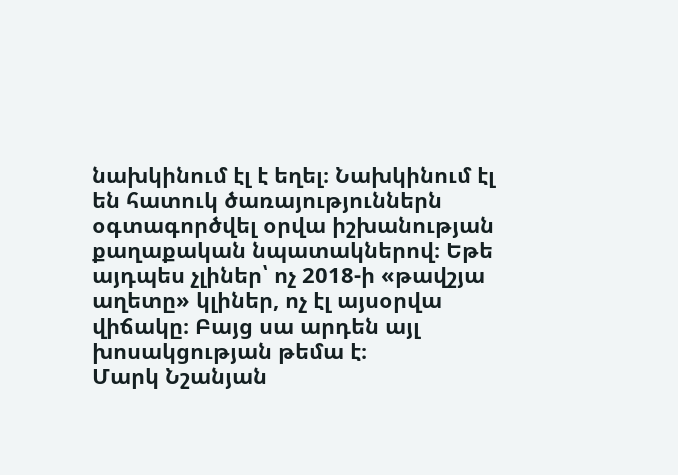նախկինում էլ է եղել։ Նախկինում էլ են հատուկ ծառայություններն օգտագործվել օրվա իշխանության քաղաքական նպատակներով։ Եթե այդպես չլիներ՝ ոչ 2018-ի «թավշյա աղետը» կլիներ, ոչ էլ այսօրվա վիճակը։ Բայց սա արդեն այլ խոսակցության թեմա է։
Մարկ Նշանյան